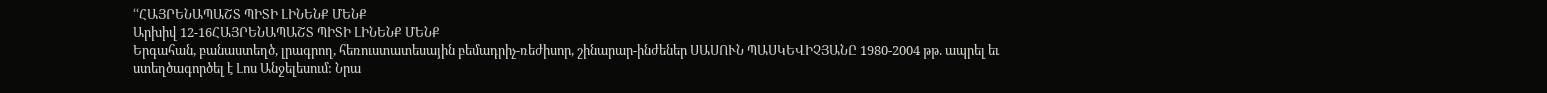ՙՙՀԱՅՐԵՆԱՊԱՇՏ ՊԻՏԻ ԼԻՆԵՆՔ ՄԵՆՔ
Արխիվ 12-16ՀԱՅՐԵՆԱՊԱՇՏ ՊԻՏԻ ԼԻՆԵՆՔ ՄԵՆՔ
Երգահան, բանաստեղծ, լրագրող, հեռուստատեսային բեմադրիչ-ռեժիսոր, շինարար-ինժեներ ՍԱՍՈՒՆ ՊԱՍԿԵՎԻՉՅԱՆԸ 1980-2004 թթ. ապրել եւ ստեղծագործել է Լոս Անջելեսում: Նրա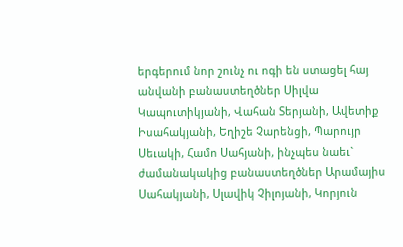երգերում նոր շունչ ու ոգի են ստացել հայ անվանի բանաստեղծներ Սիլվա Կապուտիկյանի, Վահան Տերյանի, Ավետիք Իսահակյանի, Եղիշե Չարենցի, Պարույր Սեւակի, Համո Սահյանի, ինչպես նաեւ` ժամանակակից բանաստեղծներ Արամայիս Սահակյանի, Սլավիկ Չիլոյանի, Կորյուն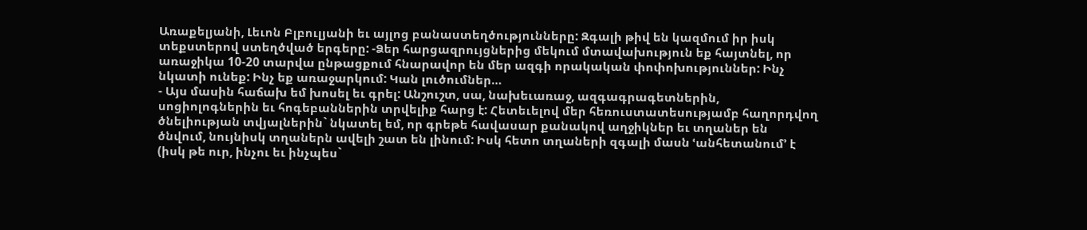Առաքելյանի, Լեւոն Բլբուլյանի եւ այլոց բանաստեղծությունները: Զգալի թիվ են կազմում իր իսկ տեքստերով ստեղծված երգերը: -Ձեր հարցազրույցներից մեկում մտավախություն եք հայտնել, որ առաջիկա 10-20 տարվա ընթացքում հնարավոր են մեր ազգի որակական փոփոխություններ: Ինչ նկատի ունեք: Ինչ եք առաջարկում: Կան լուծումներ…
- Այս մասին հաճախ եմ խոսել եւ գրել: Անշուշտ, սա, նախեւառաջ, ազգագրագետներին, սոցիոլոգներին եւ հոգեբաններին տրվելիք հարց է: Հետեւելով մեր հեռուստատեսությամբ հաղորդվող ծնելիության տվյալներին` նկատել եմ, որ գրեթե հավասար քանակով աղջիկներ եւ տղաներ են ծնվում, նույնիսկ տղաներն ավելի շատ են լինում: Իսկ հետո տղաների զգալի մասն ՙանհետանում՚ է (իսկ թե ուր, ինչու եւ ինչպես`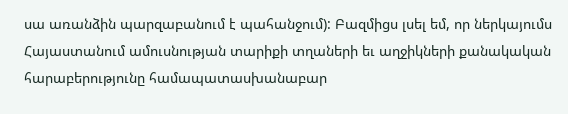սա առանձին պարզաբանում է պահանջում): Բազմիցս լսել եմ, որ ներկայումս Հայաստանում ամուսնության տարիքի տղաների եւ աղջիկների քանակական հարաբերությունը համապատասխանաբար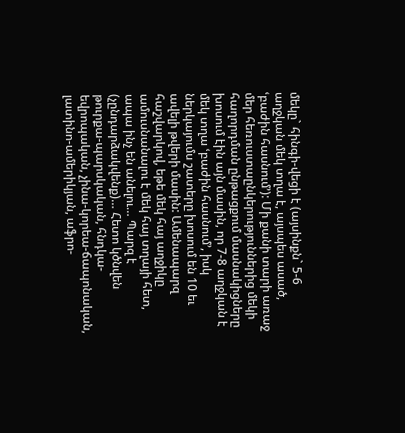մեկը` հինգի-վեցի է (այսինքն` 5-6 աղջկան մեկ տղա է, այսպես ասած, ՙբաժին հասնում՚): Մի քանի տարի առաջ մեր հեռուստաընկերություններից մեկի հաղորդման ընթացքում մասնակիցները խոսում էին այն մասին, որ 7-8 աղջկան է մեկ տղա ՙբաժին հասնում՚, իսկ ներկայումս շատերը խոսում են 10 եւ ավելի թվերի մասին: Ամենապարզ հաշվարկով, եթե մեկ հայ աղջիկը ամուսնանալու է մեկ հայ տղայի հետ, ապա ինչ են անելու… Պարզ է (չընդարձակվենք)… Հետո կծնվեն թուրքա-պարսկական, հնդկա-եվրոպական, չինա-կորեա-ճապոնական, լատինո-ամերիկյան, աֆրո-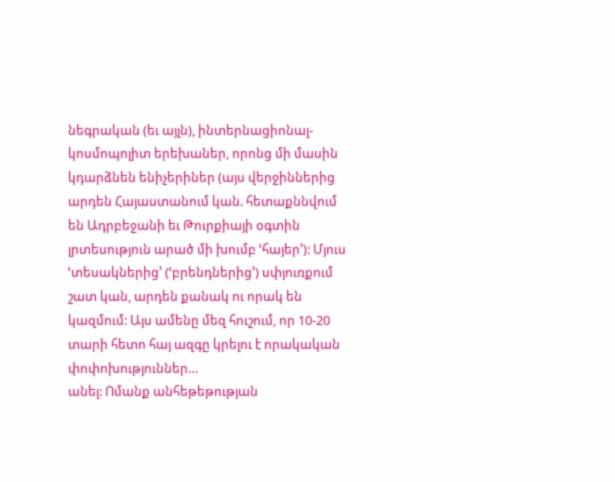նեգրական (եւ այլն), ինտերնացիոնալ-կոսմոպոլիտ երեխաներ, որոնց մի մասին կդարձնեն ենիչերիներ (այս վերջիններից արդեն Հայաստանում կան. հետաքննվում են Ադրբեջանի եւ Թուրքիայի օգտին լրտեսություն արած մի խումբ ՙհայեր՚): Մյուս ՙտեսակներից՚ (ՙբրենդներից՚) սփյուռքում շատ կան, արդեն քանակ ու որակ են կազմում: Այս ամենը մեզ հուշում, որ 10-20 տարի հետո հայ ազգը կրելու է որակական փոփոխություններ…
անել: Ոմանք անհեթեթության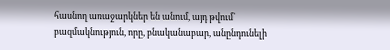հասնող առաջարկներ են անում, այդ թվում` բազմակնություն, որը, բնականաբար, անընդունելի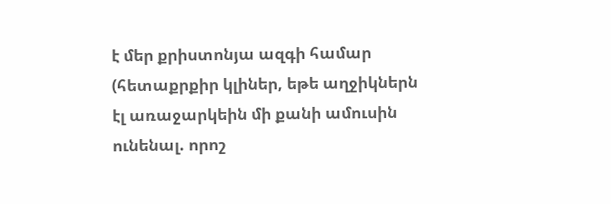է մեր քրիստոնյա ազգի համար (հետաքրքիր կլիներ, եթե աղջիկներն էլ առաջարկեին մի քանի ամուսին ունենալ. որոշ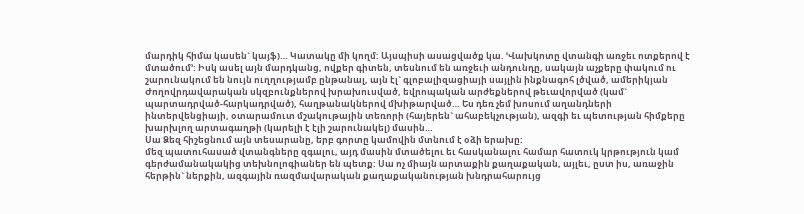մարդիկ հիմա կասեն` կայֆ)… Կատակը մի կողմ: Այսպիսի ասացվածք կա. ՙՎախկոտը վտանգի առջեւ ոտքերով է մտածում՚: Իսկ ասել այն մարդկանց, ովքեր գիտեն, տեսնում են առջեւի անդունդը, սակայն աչքերը փակում ու շարունակում են նույն ուղղությամբ ընթանալ, այն էլ` գլոբալիզացիայի սայլին ինքնագոհ լծված, ամերիկյան Ժողովրդավարական սկզբունքներով խրախուսված, եվրոպական արժեքներով թեւավորված (կամ` պարտադրված-հարկադրված), հաղթանակներով մխիթարված… Ես դեռ չեմ խոսում աղանդների ինտերվենցիայի, օտարամուտ մշակութային տեռորի (հայերեն` ահաբեկչության), ազգի եւ պետության հիմքերը խարխլող արտագաղթի (կարելի է էլի շարունակել) մասին…
Սա Ձեզ հիշեցնում այն տեսարանը, երբ գորտը կամովին մտնում է օձի երախը:
մեզ պատուհասած վտանգները զգալու, այդ մասին մտածելու եւ հասկանալու համար հատուկ կրթություն կամ գերժամանակակից տեխնոլոգիաներ են պետք: Սա ոչ միայն արտաքին քաղաքական, այլեւ, ըստ իս, առաջին հերթին` ներքին, ազգային ռազմավարական քաղաքականության խնդրահարույց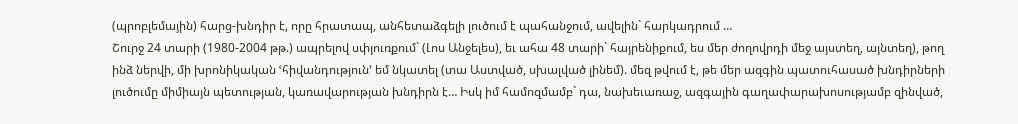(պրոբլեմային) հարց-խնդիր է, որը հրատապ, անհետաձգելի լուծում է պահանջում, ավելին` հարկադրում …
Շուրջ 24 տարի (1980-2004 թթ.) ապրելով սփյուռքում` (Լոս Անջելես), եւ ահա 48 տարի` հայրենիքում, ես մեր ժողովրդի մեջ այստեղ, այնտեղ), թող ինձ ներվի, մի խրոնիկական ՙհիվանդություն՚ եմ նկատել (տա Աստված, սխալված լինեմ). մեզ թվում է, թե մեր ազգին պատուհասած խնդիրների լուծումը միմիայն պետության, կառավարության խնդիրն է… Իսկ իմ համոզմամբ` դա, նախեւառաջ, ազգային գաղափարախոսությամբ զինված,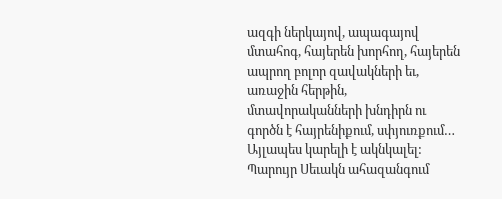ազգի ներկայով, ապագայով մտահոգ, հայերեն խորհող, հայերեն ապրող բոլոր զավակների եւ, առաջին հերթին, մտավորականների խնդիրն ու գործն է հայրենիքում, սփյուռքում…
Այլապես կարելի է ակնկալել:
Պարույր Սեւակն ահազանգում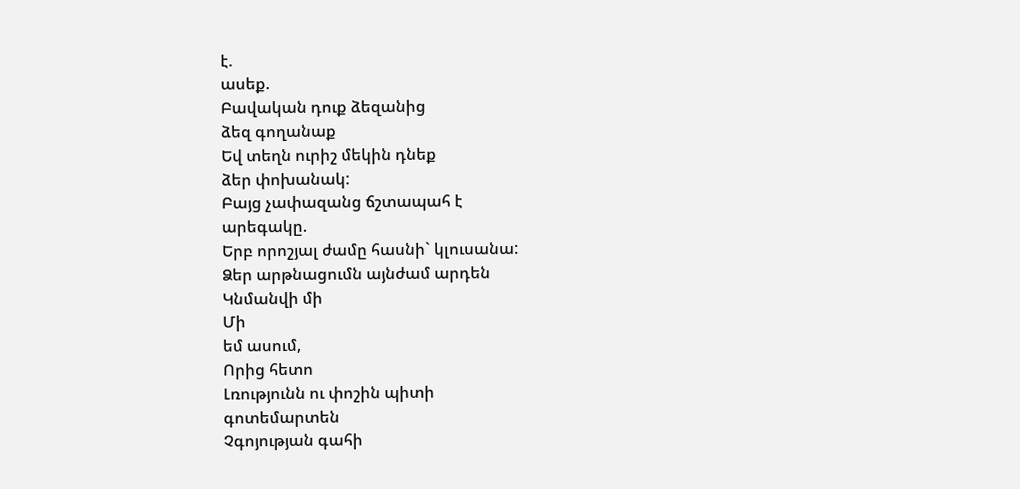է.
ասեք.
Բավական դուք ձեզանից
ձեզ գողանաք
Եվ տեղն ուրիշ մեկին դնեք
ձեր փոխանակ:
Բայց չափազանց ճշտապահ է
արեգակը.
Երբ որոշյալ ժամը հասնի` կլուսանա:
Ձեր արթնացումն այնժամ արդեն
Կնմանվի մի
Մի
եմ ասում,
Որից հետո
Լռությունն ու փոշին պիտի
գոտեմարտեն
Չգոյության գահի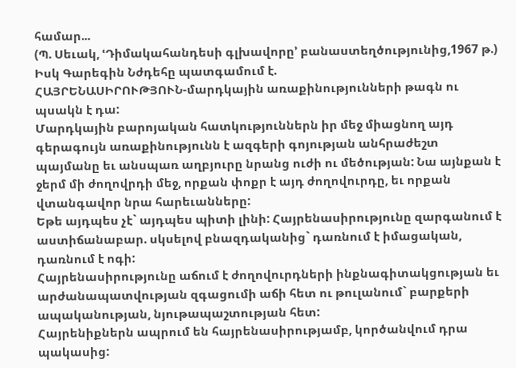համար...
(Պ. Սեւակ, ՙԴիմակահանդեսի գլխավորը՚ բանաստեղծությունից,1967 թ.)
Իսկ Գարեգին Նժդեհը պատգամում է.
ՀԱՅՐԵՆԱՍԻՐՈՒԹՅՈՒՆ-մարդկային առաքինությունների թագն ու պսակն է դա:
Մարդկային բարոյական հատկություններն իր մեջ միացնող այդ գերագույն առաքինությունն է ազգերի գոյության անհրաժեշտ պայմանը եւ անսպառ աղբյուրը նրանց ուժի ու մեծության: Նա այնքան է ջերմ մի ժողովրդի մեջ, որքան փոքր է այդ ժողովուրդը, եւ որքան վտանգավոր նրա հարեւանները:
Եթե այդպես չէ` այդպես պիտի լինի: Հայրենասիրությունը զարգանում է աստիճանաբար. սկսելով բնազդականից` դառնում է իմացական, դառնում է ոգի:
Հայրենասիրությունը աճում է ժողովուրդների ինքնագիտակցության եւ արժանապատվության զգացումի աճի հետ ու թուլանում` բարքերի ապականության, նյութապաշտության հետ:
Հայրենիքներն ապրում են հայրենասիրությամբ, կործանվում դրա պակասից: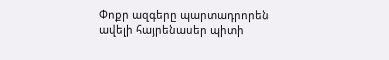Փոքր ազգերը պարտադրորեն ավելի հայրենասեր պիտի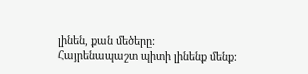լինեն, քան մեծերը:
Հայրենապաշտ պիտի լինենք մենք: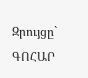Զրույցը` ԳՈՀԱՐ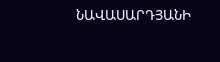ՆԱՎԱՍԱՐԴՅԱՆԻ